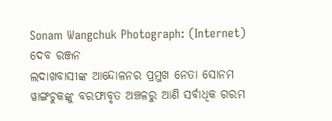Sonam Wangchuk Photograph: (Internet)
ଦେବ ରଞ୍ଜନ
ଲଦାଖବାସୀଙ୍କ ଆନ୍ଦୋଳନର ପ୍ରମୁଖ ନେତା ସୋନମ ୱାଙ୍ଗଚୁକଙ୍କୁ ବରଫାବୃତ ଅଞ୍ଚଳରୁ ଆଣି ସର୍ବାଧିକ ଗରମ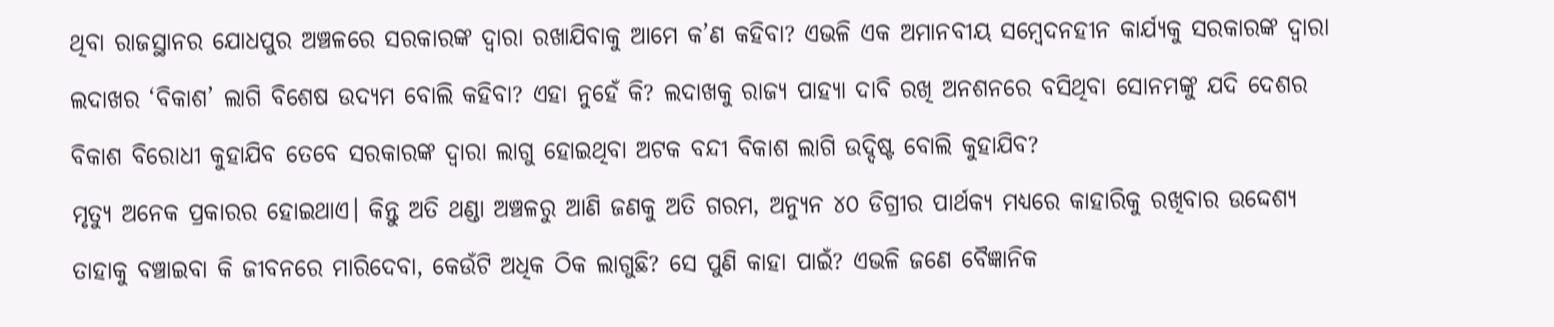ଥିବା ରାଜସ୍ଥାନର ଯୋଧପୁର ଅଞ୍ଚଳରେ ସରକାରଙ୍କ ଦ୍ଵାରା ରଖାଯିବାକୁ ଆମେ କ’ଣ କହିବା? ଏଭଳି ଏକ ଅମାନବୀୟ ସମ୍ବେଦନହୀନ କାର୍ଯ୍ୟକୁ ସରକାରଙ୍କ ଦ୍ଵାରା ଲଦାଖର ‘ବିକାଶ’ ଲାଗି ବିଶେଷ ଉଦ୍ୟମ ବୋଲି କହିବା? ଏହା ନୁହେଁ କି? ଲଦାଖକୁ ରାଜ୍ୟ ପାହ୍ୟା ଦାବି ରଖି ଅନଶନରେ ବସିଥିବା ସୋନମଙ୍କୁ ଯଦି ଦେଶର ବିକାଶ ବିରୋଧୀ କୁହାଯିବ ତେବେ ସରକାରଙ୍କ ଦ୍ଵାରା ଲାଗୁ ହୋଇଥିବା ଅଟକ ବନ୍ଦୀ ବିକାଶ ଲାଗି ଉଦ୍ଦିଷ୍ଟ ବୋଲି କୁହାଯିବ?
ମୃତ୍ୟୁ ଅନେକ ପ୍ରକାରର ହୋଇଥାଏ। କିନ୍ତୁ ଅତି ଥଣ୍ଡା ଅଞ୍ଚଳରୁ ଆଣି ଜଣକୁ ଅତି ଗରମ, ଅନ୍ୟୁନ ୪୦ ଡିଗ୍ରୀର ପାର୍ଥକ୍ୟ ମଧ୍ୟରେ କାହାରିକୁ ରଖିବାର ଉଦ୍ଦେଶ୍ୟ ତାହାକୁ ବଞ୍ଚାଇବା କି ଜୀବନରେ ମାରିଦେବା, କେଉଁଟି ଅଧିକ ଠିକ ଲାଗୁଛି? ସେ ପୁଣି କାହା ପାଇଁ? ଏଭଳି ଜଣେ ବୈଜ୍ଞାନିକ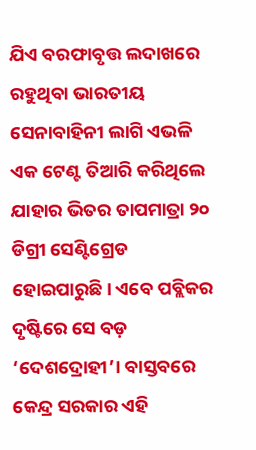ଯିଏ ବରଫାବୃତ୍ତ ଲଦାଖରେ ରହୁଥିବା ଭାରତୀୟ ସେନାବାହିନୀ ଲାଗି ଏଭଳି ଏକ ଟେଣ୍ଟ ତିଆରି କରିଥିଲେ ଯାହାର ଭିତର ତାପମାତ୍ରା ୨୦ ଡିଗ୍ରୀ ସେଣ୍ଟିଗ୍ରେଡ ହୋଇପାରୁଛି। ଏବେ ପବ୍ଲିକର ଦୃଷ୍ଟିରେ ସେ ବଡ଼ ‘ଦେଶଦ୍ରୋହୀ’। ବାସ୍ତବରେ କେନ୍ଦ୍ର ସରକାର ଏହି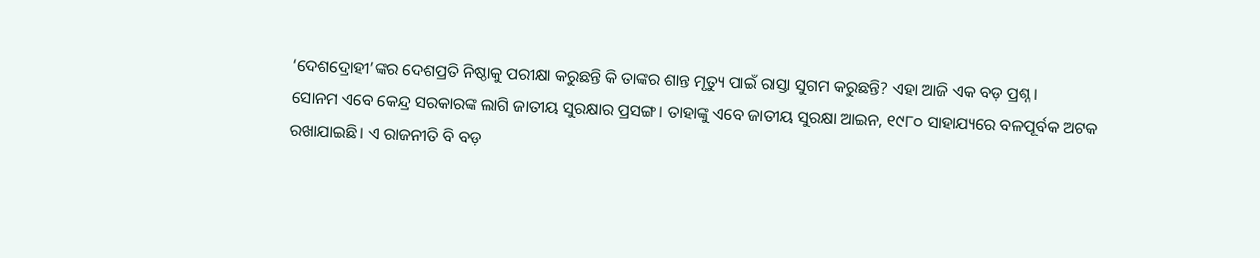‘ଦେଶଦ୍ରୋହୀ’ଙ୍କର ଦେଶପ୍ରତି ନିଷ୍ଠାକୁ ପରୀକ୍ଷା କରୁଛନ୍ତି କି ତାଙ୍କର ଶାନ୍ତ ମୃତ୍ୟୁ ପାଇଁ ରାସ୍ତା ସୁଗମ କରୁଛନ୍ତି? ଏହା ଆଜି ଏକ ବଡ଼ ପ୍ରଶ୍ନ।
ସୋନମ ଏବେ କେନ୍ଦ୍ର ସରକାରଙ୍କ ଲାଗି ଜାତୀୟ ସୁରକ୍ଷାର ପ୍ରସଙ୍ଗ। ତାହାଙ୍କୁ ଏବେ ଜାତୀୟ ସୁରକ୍ଷା ଆଇନ, ୧୯୮୦ ସାହାଯ୍ୟରେ ବଳପୂର୍ବକ ଅଟକ ରଖାଯାଇଛି। ଏ ରାଜନୀତି ବି ବଡ଼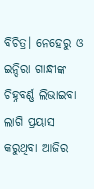ବିଚିତ୍ର। ନେହେରୁ ଓ ଇନ୍ଦିରା ଗାନ୍ଧୀଙ୍କ ଚିହ୍ନବର୍ଣ୍ଣ ଲିଭାଇବା ଲାଗି ପ୍ରୟାସ କରୁଥିବା ଆଜିର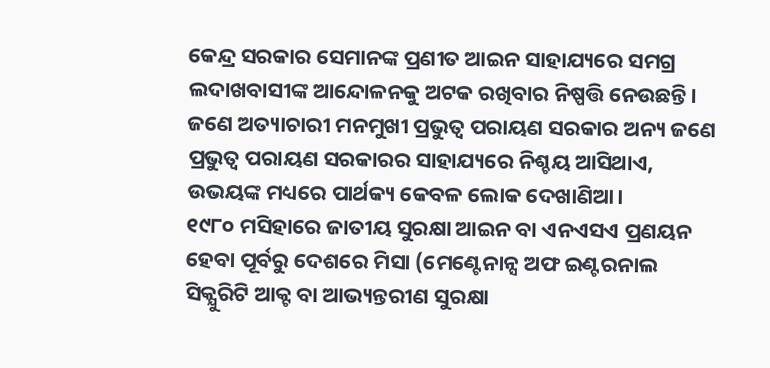କେନ୍ଦ୍ର ସରକାର ସେମାନଙ୍କ ପ୍ରଣୀତ ଆଇନ ସାହାଯ୍ୟରେ ସମଗ୍ର ଲଦାଖବାସୀଙ୍କ ଆନ୍ଦୋଳନକୁ ଅଟକ ରଖିବାର ନିଷ୍ପତ୍ତି ନେଉଛନ୍ତି। ଜଣେ ଅତ୍ୟାଚାରୀ ମନମୁଖୀ ପ୍ରଭୁତ୍ଵ ପରାୟଣ ସରକାର ଅନ୍ୟ ଜଣେ ପ୍ରଭୁତ୍ଵ ପରାୟଣ ସରକାରର ସାହାଯ୍ୟରେ ନିଶ୍ଚୟ ଆସିଥାଏ, ଉଭୟଙ୍କ ମଧ୍ୟରେ ପାର୍ଥକ୍ୟ କେବଳ ଲୋକ ଦେଖାଣିଆ।
୧୯୮୦ ମସିହାରେ ଜାତୀୟ ସୁରକ୍ଷା ଆଇନ ବା ଏନଏସଏ ପ୍ରଣୟନ ହେବା ପୂର୍ବରୁ ଦେଶରେ ମିସା (ମେଣ୍ଟେନାନ୍ସ ଅଫ ଇଣ୍ଟରନାଲ ସିକ୍ଯୁରିଟି ଆକ୍ଟ ବା ଆଭ୍ୟନ୍ତରୀଣ ସୁରକ୍ଷା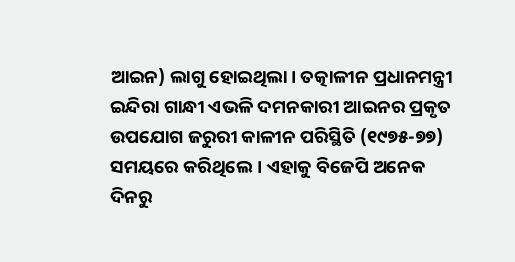ଆଇନ) ଲାଗୁ ହୋଇଥିଲା। ତତ୍କାଳୀନ ପ୍ରଧାନମନ୍ତ୍ରୀ ଇନ୍ଦିରା ଗାନ୍ଧୀ ଏଭଳି ଦମନକାରୀ ଆଇନର ପ୍ରକୃତ ଉପଯୋଗ ଜରୁରୀ କାଳୀନ ପରିସ୍ଥିତି (୧୯୭୫-୭୭) ସମୟରେ କରିଥିଲେ। ଏହାକୁ ବିଜେପି ଅନେକ ଦିନରୁ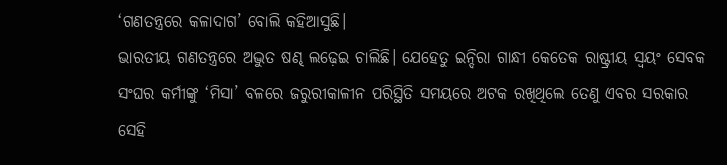‘ଗଣତନ୍ତ୍ରରେ କଳାଦାଗ’ ବୋଲି କହିଆସୁଛି।
ଭାରତୀୟ ଗଣତନ୍ତ୍ରରେ ଅଦ୍ଭୁତ ଷଣ୍ଢ ଲଢ଼େଇ ଚାଲିଛି। ଯେହେତୁ ଇନ୍ଦିରା ଗାନ୍ଧୀ କେତେକ ରାଷ୍ଟ୍ରୀୟ ସ୍ଵୟଂ ସେବକ ସଂଘର କର୍ମୀଙ୍କୁ ‘ମିସା’ ବଳରେ ଜରୁରୀକାଳୀନ ପରିସ୍ଥିତି ସମୟରେ ଅଟକ ରଖିଥିଲେ ତେଣୁ ଏବର ସରକାର ସେହି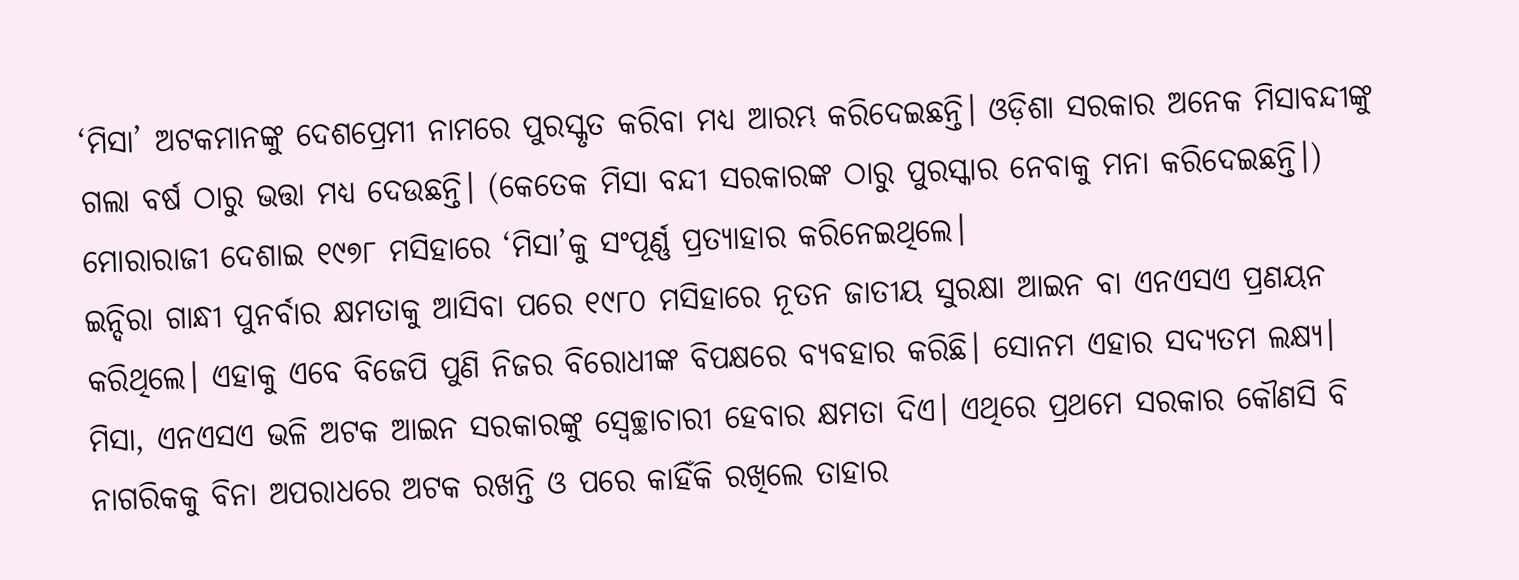‘ମିସା’ ଅଟକମାନଙ୍କୁ ଦେଶପ୍ରେମୀ ନାମରେ ପୁରସ୍କୃତ କରିବା ମଧ୍ୟ ଆରମ୍ଭ କରିଦେଇଛନ୍ତି। ଓଡ଼ିଶା ସରକାର ଅନେକ ମିସାବନ୍ଦୀଙ୍କୁ ଗଲା ବର୍ଷ ଠାରୁ ଭତ୍ତା ମଧ୍ୟ ଦେଉଛନ୍ତି। (କେତେକ ମିସା ବନ୍ଦୀ ସରକାରଙ୍କ ଠାରୁ ପୁରସ୍କାର ନେବାକୁ ମନା କରିଦେଇଛନ୍ତି।) ମୋରାରାଜୀ ଦେଶାଇ ୧୯୭୮ ମସିହାରେ ‘ମିସା’କୁ ସଂପୂର୍ଣ୍ଣ ପ୍ରତ୍ୟାହାର କରିନେଇଥିଲେ।
ଇନ୍ଦିରା ଗାନ୍ଧୀ ପୁନର୍ବାର କ୍ଷମତାକୁ ଆସିବା ପରେ ୧୯୮୦ ମସିହାରେ ନୂତନ ଜାତୀୟ ସୁରକ୍ଷା ଆଇନ ବା ଏନଏସଏ ପ୍ରଣୟନ କରିଥିଲେ। ଏହାକୁ ଏବେ ବିଜେପି ପୁଣି ନିଜର ବିରୋଧୀଙ୍କ ବିପକ୍ଷରେ ବ୍ୟବହାର କରିଛି। ସୋନମ ଏହାର ସଦ୍ୟତମ ଲକ୍ଷ୍ୟ।
ମିସା, ଏନଏସଏ ଭଳି ଅଟକ ଆଇନ ସରକାରଙ୍କୁ ସ୍ଵେଚ୍ଛାଚାରୀ ହେବାର କ୍ଷମତା ଦିଏ। ଏଥିରେ ପ୍ରଥମେ ସରକାର କୌଣସି ବି ନାଗରିକକୁ ବିନା ଅପରାଧରେ ଅଟକ ରଖନ୍ତି ଓ ପରେ କାହିଁକି ରଖିଲେ ତାହାର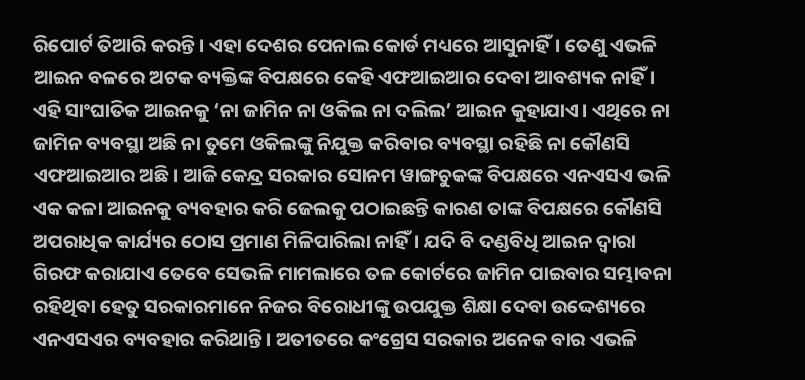ରିପୋର୍ଟ ତିଆରି କରନ୍ତି। ଏହା ଦେଶର ପେନାଲ କୋର୍ଡ ମଧ୍ୟରେ ଆସୁନାହିଁ। ତେଣୁ ଏଭଳି ଆଇନ ବଳରେ ଅଟକ ବ୍ୟକ୍ତିଙ୍କ ବିପକ୍ଷରେ କେହି ଏଫଆଇଆର ଦେବା ଆବଶ୍ୟକ ନାହିଁ।
ଏହି ସାଂଘାତିକ ଆଇନକୁ ‘ନା ଜାମିନ ନା ଓକିଲ ନା ଦଲିଲ’ ଆଇନ କୁହାଯାଏ। ଏଥିରେ ନା ଜାମିନ ବ୍ୟବସ୍ଥା ଅଛି ନା ତୁମେ ଓକିଲଙ୍କୁ ନିଯୁକ୍ତ କରିବାର ବ୍ୟବସ୍ଥା ରହିଛି ନା କୌଣସି ଏଫଆଇଆର ଅଛି। ଆଜି କେନ୍ଦ୍ର ସରକାର ସୋନମ ୱାଙ୍ଗଚୁକଙ୍କ ବିପକ୍ଷରେ ଏନଏସଏ ଭଳି ଏକ କଳା ଆଇନକୁ ବ୍ୟବହାର କରି ଜେଲକୁ ପଠାଇଛନ୍ତି କାରଣ ତାଙ୍କ ବିପକ୍ଷରେ କୌଣସି ଅପରାଧିକ କାର୍ଯ୍ୟର ଠୋସ ପ୍ରମାଣ ମିଳିପାରିଲା ନାହିଁ। ଯଦି ବି ଦଣ୍ଡବିଧି ଆଇନ ଦ୍ଵାରା ଗିରଫ କରାଯାଏ ତେବେ ସେଭଳି ମାମଲାରେ ତଳ କୋର୍ଟରେ ଜାମିନ ପାଇବାର ସମ୍ଭାବନା ରହିଥିବା ହେତୁ ସରକାରମାନେ ନିଜର ବିରୋଧୀଙ୍କୁ ଉପଯୁକ୍ତ ଶିକ୍ଷା ଦେବା ଉଦ୍ଦେଶ୍ୟରେ ଏନଏସଏର ବ୍ୟବହାର କରିଥାନ୍ତି। ଅତୀତରେ କଂଗ୍ରେସ ସରକାର ଅନେକ ବାର ଏଭଳି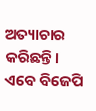ଅତ୍ୟାଚାର କରିଛନ୍ତି। ଏବେ ବିଜେପି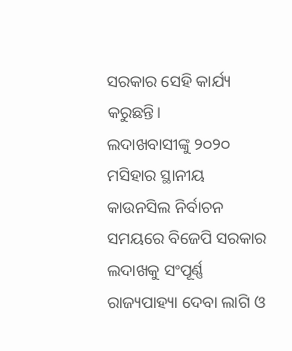ସରକାର ସେହି କାର୍ଯ୍ୟ କରୁଛନ୍ତି।
ଲଦାଖବାସୀଙ୍କୁ ୨୦୨୦ ମସିହାର ସ୍ଥାନୀୟ କାଉନସିଲ ନିର୍ବାଚନ ସମୟରେ ବିଜେପି ସରକାର ଲଦାଖକୁ ସଂପୂର୍ଣ୍ଣ ରାଜ୍ୟପାହ୍ୟା ଦେବା ଲାଗି ଓ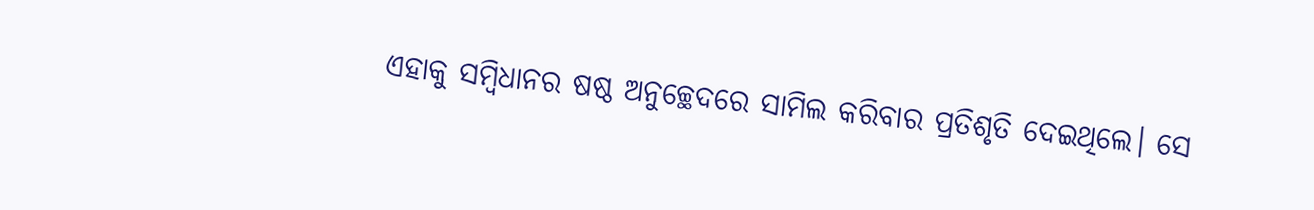ଏହାକୁ ସମ୍ବିଧାନର ଷଷ୍ଠ ଅନୁଚ୍ଛେଦରେ ସାମିଲ କରିବାର ପ୍ରତିଶୃତି ଦେଇଥିଲେ। ସେ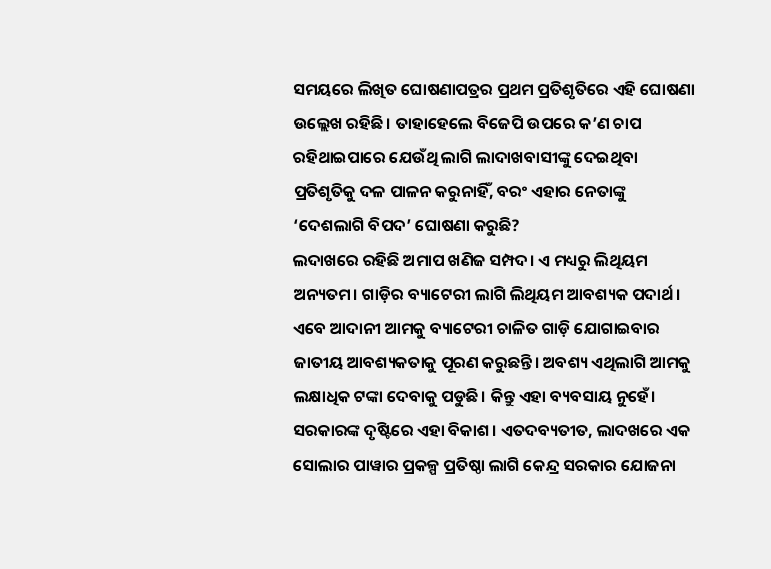ସମୟରେ ଲିଖିତ ଘୋଷଣାପତ୍ରର ପ୍ରଥମ ପ୍ରତିଶୃତିରେ ଏହି ଘୋଷଣା ଉଲ୍ଲେଖ ରହିଛି। ତାହାହେଲେ ବିଜେପି ଉପରେ କ’ଣ ଚାପ ରହିଥାଇପାରେ ଯେଉଁଥି ଲାଗି ଲାଦାଖବାସୀଙ୍କୁ ଦେଇଥିବା ପ୍ରତିଶୃତିକୁ ଦଳ ପାଳନ କରୁନାହିଁ, ବରଂ ଏହାର ନେତାଙ୍କୁ ‘ଦେଶଲାଗି ବିପଦ’ ଘୋଷଣା କରୁଛି?
ଲଦାଖରେ ରହିଛି ଅମାପ ଖଣିଜ ସମ୍ପଦ। ଏ ମଧ୍ୟରୁ ଲିଥିୟମ ଅନ୍ୟତମ। ଗାଡ଼ିର ବ୍ୟାଟେରୀ ଲାଗି ଲିଥିୟମ ଆବଶ୍ୟକ ପଦାର୍ଥ। ଏବେ ଆଦାନୀ ଆମକୁ ବ୍ୟାଟେରୀ ଚାଳିତ ଗାଡ଼ି ଯୋଗାଇବାର ଜାତୀୟ ଆବଶ୍ୟକତାକୁ ପୂରଣ କରୁଛନ୍ତି। ଅବଶ୍ୟ ଏଥିଲାଗି ଆମକୁ ଲକ୍ଷାଧିକ ଟଙ୍କା ଦେବାକୁ ପଡୁଛି। କିନ୍ତୁ ଏହା ବ୍ୟବସାୟ ନୁହେଁ। ସରକାରଙ୍କ ଦୃଷ୍ଟିରେ ଏହା ବିକାଶ। ଏତଦବ୍ୟତୀତ, ଲାଦଖରେ ଏକ ସୋଲାର ପାୱାର ପ୍ରକଳ୍ପ ପ୍ରତିଷ୍ଠା ଲାଗି କେନ୍ଦ୍ର ସରକାର ଯୋଜନା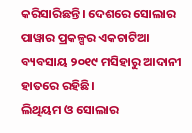କରିସାରିଛନ୍ତି। ଦେଶରେ ସୋଲାର ପାୱାର ପ୍ରକଳ୍ପର ଏକଚାଟିଆ ବ୍ୟବସାୟ ୨୦୧୯ ମସିହାରୁ ଆଦାନୀ ହାତରେ ରହିଛି।
ଲିଥିୟମ ଓ ସୋଲାର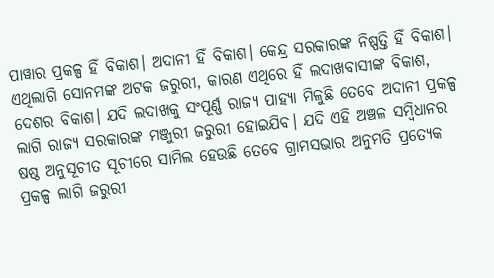ପାୱାର ପ୍ରକଳ୍ପ ହିଁ ବିକାଶ। ଅଦାନୀ ହିଁ ବିକାଶ। କେନ୍ଦ୍ର ସରକାରଙ୍କ ନିଷ୍ପତ୍ତି ହିଁ ବିକାଶ। ଏଥିଲାଗି ସୋନମଙ୍କ ଅଟକ ଜରୁରୀ, କାରଣ ଏଥିରେ ହିଁ ଲଦାଖବାସୀଙ୍କ ବିକାଶ, ଦେଶର ବିକାଶ। ଯଦି ଲଦାଖକୁ ସଂପୂର୍ଣ୍ଣ ରାଜ୍ୟ ପାହ୍ୟା ମିଳୁଛି ତେବେ ଅଦାନୀ ପ୍ରକଳ୍ପ ଲାଗି ରାଜ୍ୟ ସରକାରଙ୍କ ମଞ୍ଜୁରୀ ଜରୁରୀ ହୋଇଯିବ। ଯଦି ଏହି ଅଞ୍ଚଳ ସମ୍ବିଧାନର ଷଷ୍ଠ ଅନୁସୂଚୀତ ସୂଚୀରେ ସାମିଲ ହେଉଛି ତେବେ ଗ୍ରାମସଭାର ଅନୁମତି ପ୍ରତ୍ୟେକ ପ୍ରକଳ୍ପ ଲାଗି ଜରୁରୀ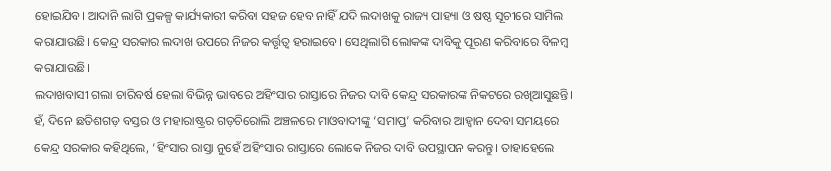ହୋଇଯିବ। ଆଦାନି ଲାଗି ପ୍ରକଳ୍ପ କାର୍ଯ୍ୟକାରୀ କରିବା ସହଜ ହେବ ନାହିଁ ଯଦି ଲଦାଖକୁ ରାଜ୍ୟ ପାହ୍ୟା ଓ ଷଷ୍ଠ ସୂଚୀରେ ସାମିଲ କରାଯାଉଛି। କେନ୍ଦ୍ର ସରକାର ଲଦାଖ ଉପରେ ନିଜର କର୍ତ୍ତୃତ୍ଵ ହରାଇବେ। ସେଥିଲାଗି ଲୋକଙ୍କ ଦାବିକୁ ପୂରଣ କରିବାରେ ବିଳମ୍ବ କରାଯାଉଛି।
ଲଦାଖବାସୀ ଗଲା ଚାରିବର୍ଷ ହେଲା ବିଭିନ୍ନ ଭାବରେ ଅହିଂସାର ରାସ୍ତାରେ ନିଜର ଦାବି କେନ୍ଦ୍ର ସରକାରଙ୍କ ନିକଟରେ ରଖିଆସୁଛନ୍ତି। ହଁ, ଦିନେ ଛତିଶଗଡ଼ ବସ୍ତର ଓ ମହାରାଷ୍ଟ୍ରର ଗଡ଼ଚିରୋଲି ଅଞ୍ଚଳରେ ମାଓବାଦୀଙ୍କୁ ‘ସମାପ୍ତ’ କରିବାର ଆହ୍ଵାନ ଦେବା ସମୟରେ କେନ୍ଦ୍ର ସରକାର କହିଥିଲେ, ‘ହିଂସାର ରାସ୍ତା ନୁହେଁ ଅହିଂସାର ରାସ୍ତାରେ ଲୋକେ ନିଜର ଦାବି ଉପସ୍ଥାପନ କରନ୍ତୁ। ତାହାହେଲେ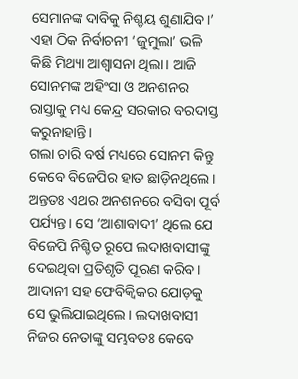ସେମାନଙ୍କ ଦାବିକୁ ନିଶ୍ଚୟ ଶୁଣାଯିବ।’ ଏହା ଠିକ ନିର୍ବାଚନୀ ‘ଜୁମୁଲା’ ଭଳି କିଛି ମିଥ୍ୟା ଆଶ୍ଵାସନା ଥିଲା। ଆଜି ସୋନମଙ୍କ ଅହିଂସା ଓ ଅନଶନର ରାସ୍ତାକୁ ମଧ୍ୟ କେନ୍ଦ୍ର ସରକାର ବରଦାସ୍ତ କରୁନାହାନ୍ତି।
ଗଲା ଚାରି ବର୍ଷ ମଧ୍ୟରେ ସୋନମ କିନ୍ତୁ କେବେ ବିଜେପିର ହାତ ଛାଡ଼ିନଥିଲେ। ଅନ୍ତତଃ ଏଥର ଅନଶନରେ ବସିବା ପୂର୍ବ ପର୍ଯ୍ୟନ୍ତ। ସେ ‘ଆଶାବାଦୀ’ ଥିଲେ ଯେ ବିଜେପି ନିଶ୍ଚିତ ରୂପେ ଲଦାଖବାସୀଙ୍କୁ ଦେଇଥିବା ପ୍ରତିଶୃତି ପୂରଣ କରିବ। ଆଦାନୀ ସହ ଫେବିକ୍ୱିକର ଯୋଡ଼କୁ ସେ ଭୁଲିଯାଇଥିଲେ। ଲଦାଖବାସୀ ନିଜର ନେତାଙ୍କୁ ସମ୍ଭବତଃ କେବେ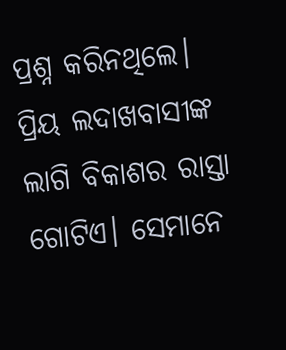ପ୍ରଶ୍ନ କରିନଥିଲେ।
ପ୍ରିୟ ଲଦାଖବାସୀଙ୍କ ଲାଗି ବିକାଶର ରାସ୍ତା ଗୋଟିଏ। ସେମାନେ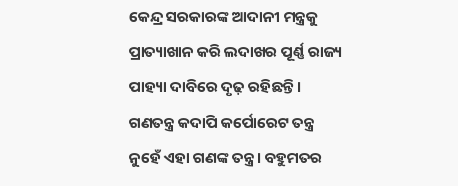କେନ୍ଦ୍ର ସରକାରଙ୍କ ଆଦାନୀ ମନ୍ତ୍ରକୁ ପ୍ରାତ୍ୟାଖାନ କରି ଲଦାଖର ପୂର୍ଣ୍ଣ ରାଜ୍ୟ ପାହ୍ୟା ଦାବିରେ ଦୃଢ଼ ରହିଛନ୍ତି। ଗଣତନ୍ତ୍ର କଦାପି କର୍ପୋରେଟ ତନ୍ତ୍ର ନୁହେଁ ଏହା ଗଣଙ୍କ ତନ୍ତ୍ର। ବହୁମତର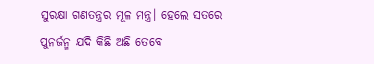ସୁରକ୍ଷା ଗଣତନ୍ତ୍ରର ମୂଳ ମନ୍ତ୍ର। ହେଲେ ସତରେ ପୁନର୍ଜନ୍ମ ଯଦି କିଛି ଅଛି ତେବେ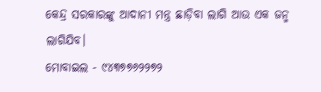କେନ୍ଦ୍ର ସରକାରଙ୍କୁ ଆଦାନୀ ମନ୍ତ୍ର ଛାଡ଼ିବା ଲାଗି ଆଉ ଏକ ଜନ୍ମ ଲାଗିଯିବ।
ମୋବାଇଲ - ୯୪୩୭୭୬୨୨୭୨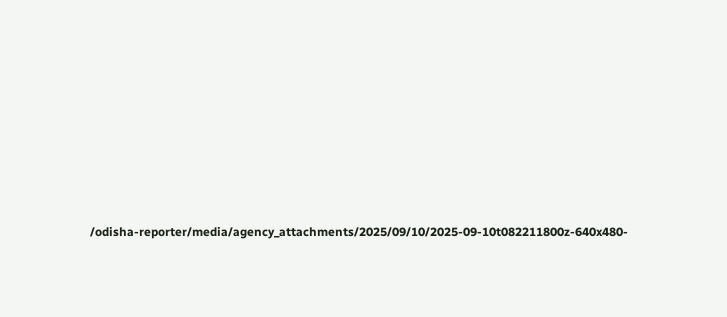/odisha-reporter/media/agency_attachments/2025/09/10/2025-09-10t082211800z-640x480-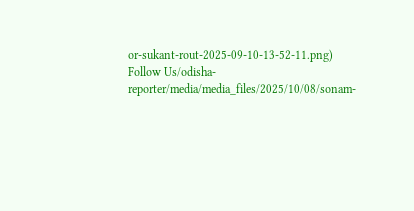or-sukant-rout-2025-09-10-13-52-11.png)
Follow Us/odisha-reporter/media/media_files/2025/10/08/sonam-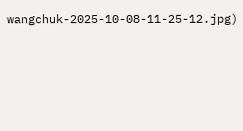wangchuk-2025-10-08-11-25-12.jpg)